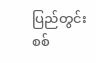ပြည်တွင်းစစ်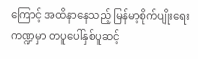ကြောင့် အထိနာနေသည့် မြန်မာ့စိုက်ပျိုးရေးကဏ္ဍမှာ တပူပေါ်နှစ်ပူဆင့်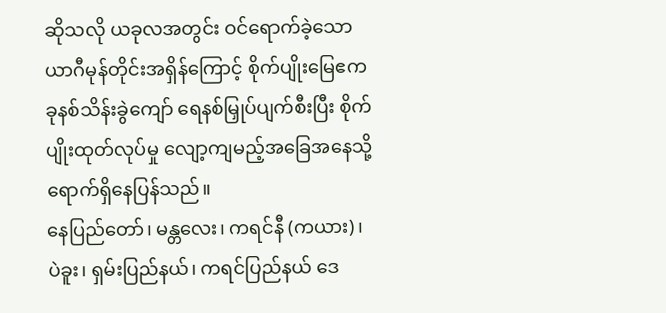ဆိုသလို ယခုလအတွင်း ဝင်ရောက်ခဲ့သော ယာဂီမုန်တိုင်းအရှိန်ကြောင့် စိုက်ပျိုးမြေဧက ခုနစ်သိန်းခွဲကျော် ရေနစ်မြှုပ်ပျက်စီးပြီး စိုက်ပျိုးထုတ်လုပ်မှု လျော့ကျမည့်အခြေအနေသို့ ရောက်ရှိနေပြန်သည်။
နေပြည်တော်၊ မန္တလေး၊ ကရင်နီ (ကယား)၊ ပဲခူး၊ ရှမ်းပြည်နယ်၊ ကရင်ပြည်နယ် ဒေ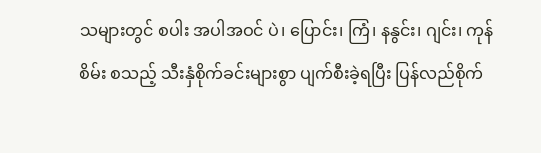သများတွင် စပါး အပါအဝင် ပဲ၊ ပြောင်း၊ ကြံ၊ နနွင်း၊ ဂျင်း၊ ကုန်စိမ်း စသည့် သီးနှံစိုက်ခင်းများစွာ ပျက်စီးခဲ့ရပြီး ပြန်လည်စိုက်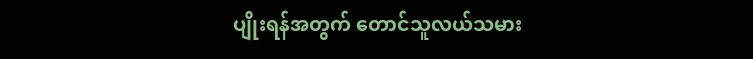ပျိုးရန်အတွက် တောင်သူလယ်သမား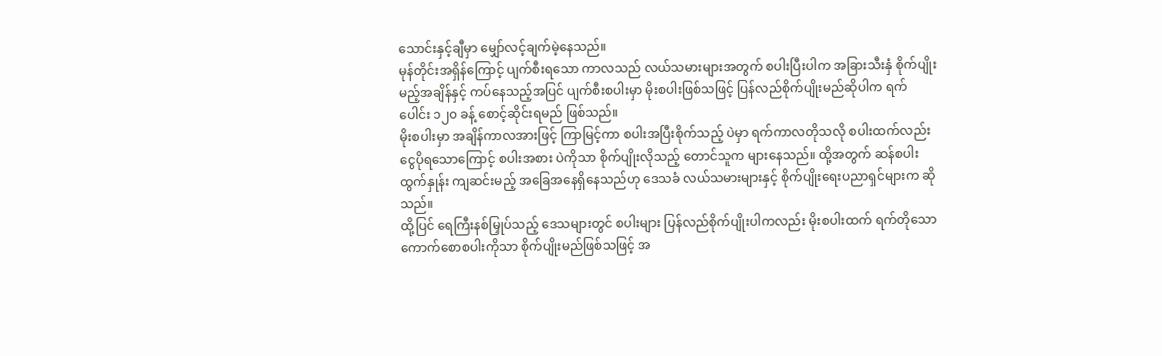သောင်းနှင့်ချီမှာ မျှော်လင့်ချက်မဲ့နေသည်။
မုန်တိုင်းအရှိန်ကြောင့် ပျက်စီးရသော ကာလသည် လယ်သမားများအတွက် စပါးပြီးပါက အခြားသီးနှံ စိုက်ပျိုးမည့်အချိန်နှင့် ကပ်နေသည့်အပြင် ပျက်စီးစပါးမှာ မိုးစပါးဖြစ်သဖြင့် ပြန်လည်စိုက်ပျိုးမည်ဆိုပါက ရက်ပေါင်း ၁၂၀ ခန့် စောင့်ဆိုင်းရမည် ဖြစ်သည်။
မိုးစပါးမှာ အချိန်ကာလအားဖြင့် ကြာမြင့်ကာ စပါးအပြီးစိုက်သည့် ပဲမှာ ရက်ကာလတိုသလို စပါးထက်လည်း ငွေပိုရသောကြောင့် စပါးအစား ပဲကိုသာ စိုက်ပျိုးလိုသည့် တောင်သူက များနေသည်။ ထို့အတွက် ဆန်စပါးထွက်နှုန်း ကျဆင်းမည့် အခြေအနေရှိနေသည်ဟု ဒေသခံ လယ်သမားများနှင့် စိုက်ပျိုးရေးပညာရှင်များက ဆိုသည်။
ထို့ပြင် ရေကြီးနစ်မြှုပ်သည့် ဒေသများတွင် စပါးများ ပြန်လည်စိုက်ပျိုးပါကလည်း မိုးစပါးထက် ရက်တိုသော ကောက်စောစပါးကိုသာ စိုက်ပျိုးမည်ဖြစ်သဖြင့် အ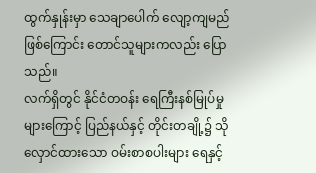ထွက်နှုန်းမှာ သေချာပေါက် လျော့ကျမည်ဖြစ်ကြောင်း တောင်သူများကလည်း ပြောသည်။
လက်ရှိတွင် နိုင်ငံတဝန်း ရေကြီးနစ်မြုပ်မှုများကြောင့် ပြည်နယ်နှင့် တိုင်းတချို့၌ သိုလှောင်ထားသော ဝမ်းစာစပါးများ ရေနှင့်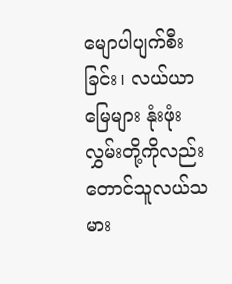မျောပါပျက်စီးခြင်း၊ လယ်ယာမြေများ နုံးဖုံးလွှမ်းတို့ကိုလည်း တောင်သူလယ်သမား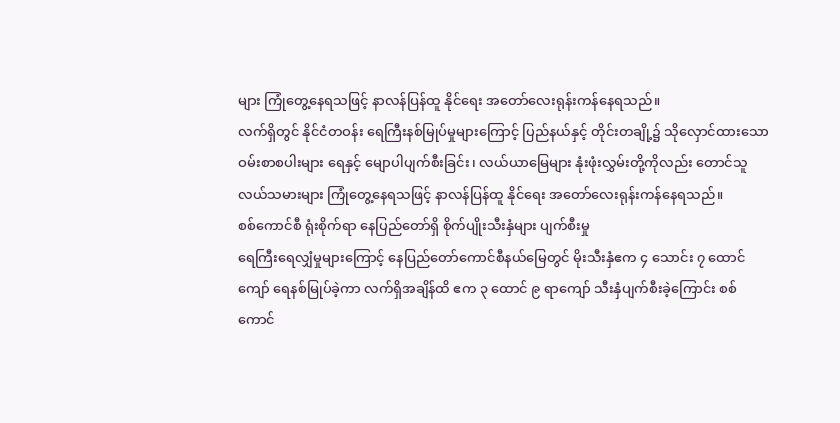များ ကြုံတွေ့နေရသဖြင့် နာလန်ပြန်ထူ နိုင်ရေး အတော်လေးရုန်းကန်နေရသည်။
လက်ရှိတွင် နိုင်ငံတဝန်း ရေကြီးနစ်မြုပ်မှုများကြောင့် ပြည်နယ်နှင့် တိုင်းတချို့၌ သိုလှောင်ထားသော ဝမ်းစာစပါးများ ရေနှင့် မျောပါပျက်စီးခြင်း၊ လယ်ယာမြေများ နုံးဖုံးလွှမ်းတို့ကိုလည်း တောင်သူလယ်သမားများ ကြုံတွေ့နေရသဖြင့် နာလန်ပြန်ထူ နိုင်ရေး အတော်လေးရုန်းကန်နေရသည်။
စစ်ကောင်စီ ရုံးစိုက်ရာ နေပြည်တော်ရှိ စိုက်ပျိုးသီးနှံများ ပျက်စီးမှု
ရေကြီးရေလျှံမှုများကြောင့် နေပြည်တော်ကောင်စီနယ်မြေတွင် မိုးသီးနှံဧက ၄ သောင်း ၇ ထောင်ကျော် ရေနစ်မြုပ်ခဲ့ကာ လက်ရှိအချိန်ထိ ဧက ၃ ထောင် ၉ ရာကျော် သီးနှံပျက်စီးခဲ့ကြောင်း စစ်ကောင်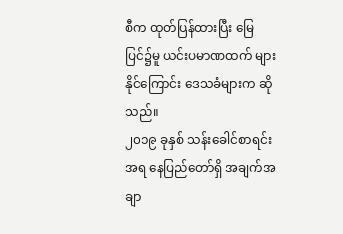စီက ထုတ်ပြန်ထားပြီး မြေပြင်၌မူ ယင်းပမာဏထက် များနိုင်ကြောင်း ဒေသခံများက ဆိုသည်။
၂၀၁၉ ခုနှစ် သန်းခေါင်စာရင်းအရ နေပြည်တော်ရှိ အချက်အချာ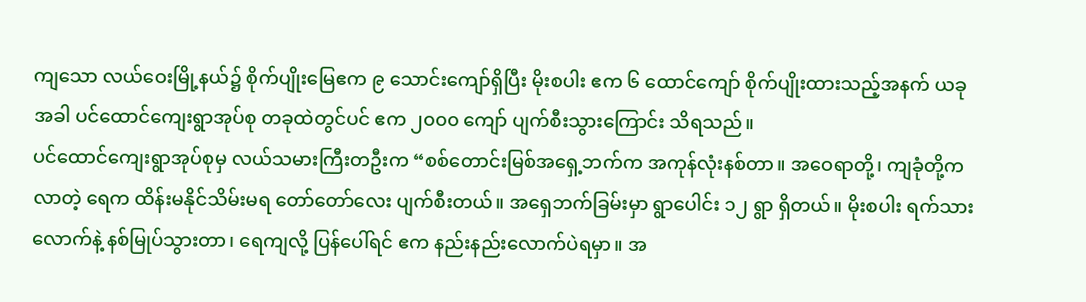ကျသော လယ်ဝေးမြို့နယ်၌ စိုက်ပျိုးမြေဧက ၉ သောင်းကျော်ရှိပြီး မိုးစပါး ဧက ၆ ထောင်ကျော် စိုက်ပျိုးထားသည့်အနက် ယခုအခါ ပင်ထောင်ကျေးရွာအုပ်စု တခုထဲတွင်ပင် ဧက ၂၀၀၀ ကျော် ပျက်စီးသွားကြောင်း သိရသည်။
ပင်ထောင်ကျေးရွာအုပ်စုမှ လယ်သမားကြီးတဦးက “စစ်တောင်းမြစ်အရှေ့ဘက်က အကုန်လုံးနစ်တာ။ အဝေရာတို့၊ ကျခုံတို့ကလာတဲ့ ရေက ထိန်းမနိုင်သိမ်းမရ တော်တော်လေး ပျက်စီးတယ်။ အရှေဘက်ခြမ်းမှာ ရွာပေါင်း ၁၂ ရွာ ရှိတယ်။ မိုးစပါး ရက်သားလောက်နဲ့ နစ်မြုပ်သွားတာ၊ ရေကျလို့ ပြန်ပေါ်ရင် ဧက နည်းနည်းလောက်ပဲရမှာ။ အ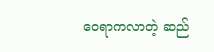ဝေရာကလာတဲ့ ဆည်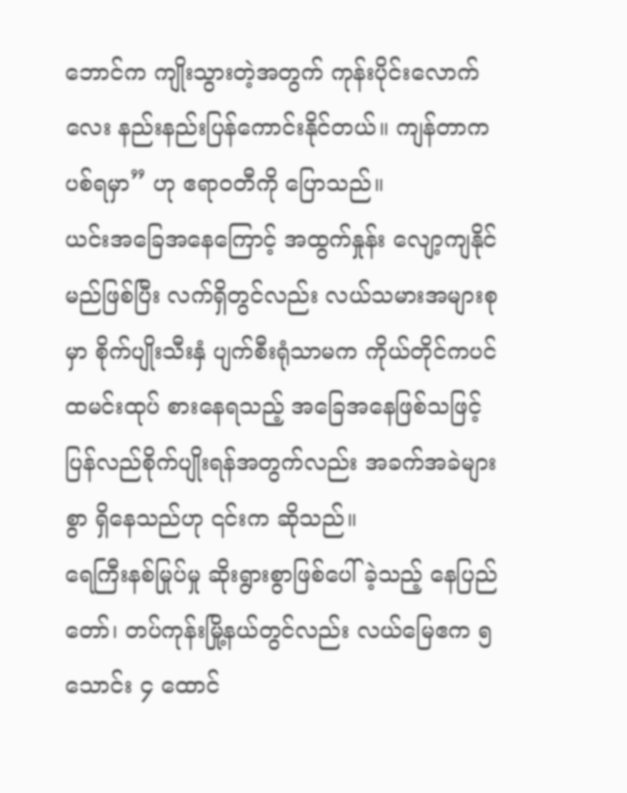ဘောင်က ကျိုးသွားတဲ့အတွက် ကုန်းပိုင်းလောက်လေး နည်းနည်းပြန်ကောင်းနိုင်တယ်။ ကျန်တာကပစ်ရမှာ” ဟု ဧရာဝတီကို ပြောသည်။
ယင်းအခြေအနေကြောင့် အထွက်နှုန်း လျော့ကျနိုင်မည်ဖြစ်ပြီး လက်ရှိတွင်လည်း လယ်သမားအများစုမှာ စိုက်ပျိုးသီးနှံ ပျက်စီးရုံသာမက ကိုယ်တိုင်ကပင် ထမင်းထုပ် စားနေရသည့် အခြေအနေဖြစ်သဖြင့် ပြန်လည်စိုက်ပျိုးရန်အတွက်လည်း အခက်အခဲများစွာ ရှိနေသည်ဟု ၎င်းက ဆိုသည်။
ရေကြီးနစ်မြုပ်မှု ဆိုးရွားစွာဖြစ်ပေါ်ခဲ့သည့် နေပြည်တော်၊ တပ်ကုန်းမြို့နယ်တွင်လည်း လယ်မြေဧက ၅ သောင်း ၄ ထောင်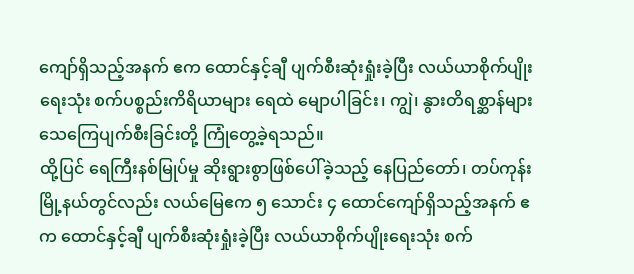ကျော်ရှိသည့်အနက် ဧက ထောင်နှင့်ချီ ပျက်စီးဆုံးရှုံးခဲ့ပြီး လယ်ယာစိုက်ပျိုးရေးသုံး စက်ပစ္စည်းကိရိယာများ ရေထဲ မျောပါခြင်း၊ ကျွဲ၊ နွားတိရစ္ဆာန်များ သေကြေပျက်စီးခြင်းတို့ ကြုံတွေ့ခဲ့ရသည်။
ထို့ပြင် ရေကြီးနစ်မြုပ်မှု ဆိုးရွားစွာဖြစ်ပေါ်ခဲ့သည့် နေပြည်တော်၊ တပ်ကုန်းမြို့နယ်တွင်လည်း လယ်မြေဧက ၅ သောင်း ၄ ထောင်ကျော်ရှိသည့်အနက် ဧက ထောင်နှင့်ချီ ပျက်စီးဆုံးရှုံးခဲ့ပြီး လယ်ယာစိုက်ပျိုးရေးသုံး စက်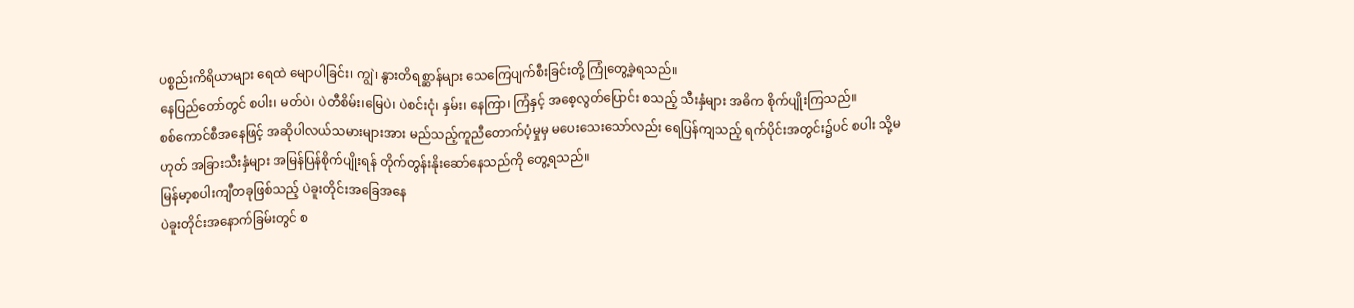ပစ္စည်းကိရိယာများ ရေထဲ မျောပါခြင်း၊ ကျွဲ၊ နွားတိရစ္ဆာန်များ သေကြေပျက်စီးခြင်းတို့ ကြုံတွေ့ခဲ့ရသည်။
နေပြည်တော်တွင် စပါး၊ မတ်ပဲ၊ ပဲတီစိမ်း၊မြေပဲ၊ ပဲစင်းငုံ၊ နှမ်း၊ နေကြာ၊ ကြံနှင့် အစေ့လွတ်ပြောင်း စသည့် သီးနှံများ အဓိက စိုက်ပျိုးကြသည်။
စစ်ကောင်စီအနေဖြင့် အဆိုပါလယ်သမားများအား မည်သည့်ကူညီတောက်ပံ့မှုမှ မပေးသေးသော်လည်း ရေပြန်ကျသည့် ရက်ပိုင်းအတွင်း၌ပင် စပါး သို့မဟုတ် အခြားသီးနှံများ အမြန်ပြန်စိုက်ပျိုးရန် တိုက်တွန်းနိုးဆော်နေသည်ကို တွေ့ရသည်။
မြန်မာ့စပါးကျီတခုဖြစ်သည့် ပဲခူးတိုင်းအခြေအနေ
ပဲခူးတိုင်းအနောက်ခြမ်းတွင် စ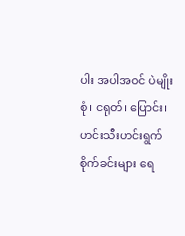ပါး အပါအဝင် ပဲမျိုးစုံ၊ ငရုတ်၊ ပြောင်း၊ ဟင်းသီးဟင်းရွက်စိုက်ခင်းများ ရေ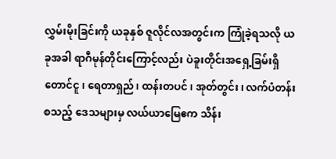လွှမ်းမိုးခြင်းကို ယခုနှစ် ဇူလိုင်လအတွင်းက ကြုံခဲ့ရသလို ယခုအခါ ရာဂီမုန်တိုင်းကြောင့်လည်း ပဲခူးတိုင်းအရှေ့ခြမ်းရှိ တောင်ငူ၊ ရေတာရှည်၊ ထန်းတပင်၊ အုတ်တွင်း၊ လက်ပံတန်း စသည့် ဒေသများမှ လယ်ယာမြေဧက သိန်း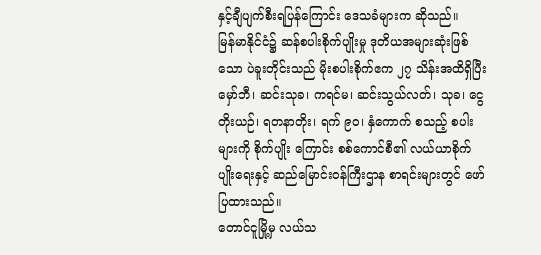နှင့်ချီပျက်စီးရပြန်ကြောင်း ဒေသခံများက ဆိုသည်။
မြန်မာနိုင်ငံ၌ ဆန်စပါးစိုက်ပျိုးမှု ဒုတိယအများဆုံးဖြစ်သော ပဲခူးတိုင်းသည် မိုးစပါးစိုက်ဧက ၂၇ သိန်းအထိရှိပြီး မှော်ဘီ၊ ဆင်းသုခ၊ ကရင်မ၊ ဆင်းသွယ်လတ်၊ သုခ၊ ငွေတိုးယဉ်၊ ရတနာတိုး၊ ရက် ၉၀၊ နှံကောက် စသည့် စပါးများကို စိုက်ပျိုး ကြောင်း စစ်ကောင်စီ၏ လယ်ယာစိုက်ပျိုးရေးနှင့် ဆည်မြောင်းဝန်ကြီးဌာန စာရင်းများတွင် ဖော်ပြထားသည်။
တောင်ငူမြို့မှ လယ်သ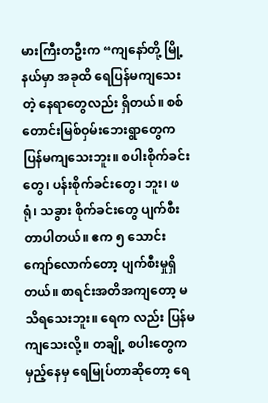မားကြီးတဦးက “ကျနော်တို့ မြို့နယ်မှာ အခုထိ ရေပြန်မကျသေးတဲ့ နေရာတွေလည်း ရှိတယ်။ စစ်တောင်းမြစ်ဝှမ်းဘေးရွာတွေက ပြန်မကျသေးဘူး။ စပါးစိုက်ခင်းတွေ၊ ပန်းစိုက်ခင်းတွေ၊ ဘူး၊ ဖရုံ၊ သခွား စိုက်ခင်းတွေ ပျက်စီးတာပါတယ်။ ဧက ၅ သောင်းကျော်လောက်တော့ ပျက်စီးမှုရှိတယ်။ စာရင်းအတိအကျတော့ မသိရသေးဘူး။ ရေက လည်း ပြန်မကျသေးလို့။ တချို့ စပါးတွေက မှည့်နေမှ ရေမြုပ်တာဆိုတော့ ရေ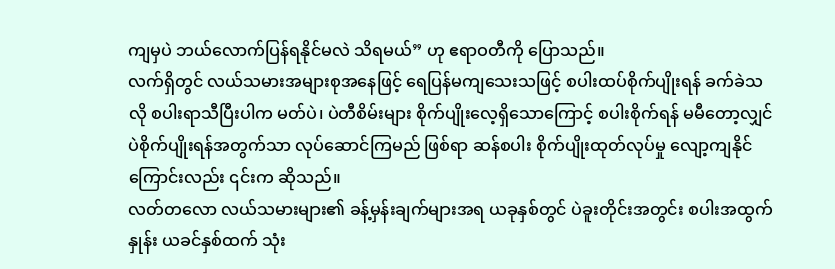ကျမှပဲ ဘယ်လောက်ပြန်ရနိုင်မလဲ သိရမယ်” ဟု ဧရာဝတီကို ပြောသည်။
လက်ရှိတွင် လယ်သမားအများစုအနေဖြင့် ရေပြန်မကျသေးသဖြင့် စပါးထပ်စိုက်ပျိုးရန် ခက်ခဲသလို စပါးရာသီပြီးပါက မတ်ပဲ၊ ပဲတီစိမ်းများ စိုက်ပျိုးလေ့ရှိသောကြောင့် စပါးစိုက်ရန် မမီတော့လျှင် ပဲစိုက်ပျိုးရန်အတွက်သာ လုပ်ဆောင်ကြမည် ဖြစ်ရာ ဆန်စပါး စိုက်ပျိုးထုတ်လုပ်မှု လျော့ကျနိုင်ကြောင်းလည်း ၎င်းက ဆိုသည်။
လတ်တလော လယ်သမားများ၏ ခန့်မှန်းချက်များအရ ယခုနှစ်တွင် ပဲခူးတိုင်းအတွင်း စပါးအထွက်နှုန်း ယခင်နှစ်ထက် သုံး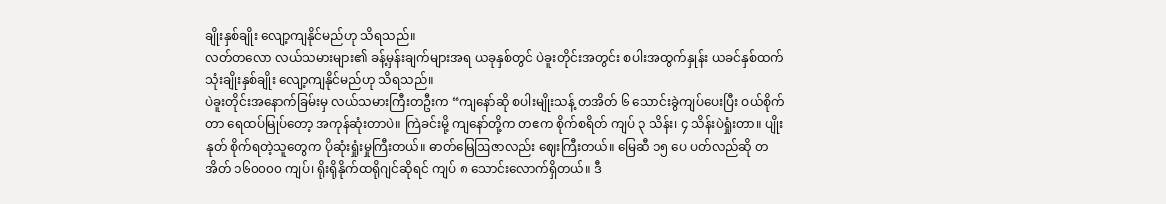ချိုးနှစ်ချိုး လျော့ကျနိုင်မည်ဟု သိရသည်။
လတ်တလော လယ်သမားများ၏ ခန့်မှန်းချက်များအရ ယခုနှစ်တွင် ပဲခူးတိုင်းအတွင်း စပါးအထွက်နှုန်း ယခင်နှစ်ထက် သုံးချိုးနှစ်ချိုး လျော့ကျနိုင်မည်ဟု သိရသည်။
ပဲခူးတိုင်းအနောက်ခြမ်းမှ လယ်သမားကြီးတဦးက “ကျနော်ဆို စပါးမျိုးသန့် တအိတ် ၆ သောင်းခွဲကျပ်ပေးပြီး ဝယ်စိုက်တာ ရေထပ်မြုပ်တော့ အကုန်ဆုံးတာပဲ။ ကြဲခင်းမို့ ကျနော်တို့က တဧက စိုက်စရိတ် ကျပ် ၃ သိန်း၊ ၄ သိန်းပဲရှုံးတာ။ ပျိုးနုတ် စိုက်ရတဲ့သူတွေက ပိုဆုံးရှုံးမှုကြီးတယ်။ ဓာတ်မြေဩဇာလည်း ဈေးကြီးတယ်။ မြေဆီ ၁၅ ပေ ပတ်လည်ဆို တအိတ် ၁၆၀၀၀၀ ကျပ်၊ ရိုးရိုနိုက်ထရိုဂျင်ဆိုရင် ကျပ် ၈ သောင်းလောက်ရှိတယ်။ ဒီ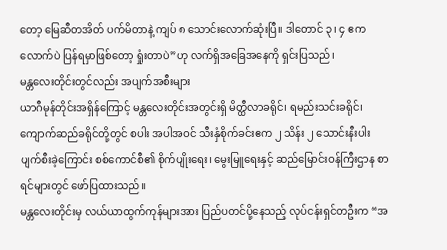တော့ မြေဆီတအိတ် ပက်မိတာနဲ့ ကျပ် ၈ သောင်းလောက်ဆုံးပြီ။ ဒါတောင် ၃၊ ၄ ဧကလောက်ပဲ ပြန်ရမှာဖြစ်တော့ ရှုံးတာပဲ”ဟု လက်ရှိအခြေအနေကို ရှင်းပြသည်၊
မန္တလေးတိုင်းတွင်လည်း အပျက်အစီးများ
ယာဂီမုန်တိုင်းအရှိန်ကြောင့် မန္တလေးတိုင်းအတွင်းရှိ မိတ္ထီလာခရိုင်၊ ရမည်းသင်းခရိုင်၊ ကျောက်ဆည်ခရိုင်တို့တွင် စပါး အပါအဝင် သီးနှံစိုက်ခင်းဧက ၂ သိန်း ၂ သောင်းနီးပါး ပျက်စီးခဲ့ကြောင်း စစ်ကောင်စီ၏ စိုက်ပျိုးရေး၊ မွေးမြူရေးနှင့် ဆည်မြောင်းဝန်ကြီးဌာန စာရင်များတွင် ဖော်ပြထားသည်။
မန္တလေးတိုင်းမှ လယ်ယာထွက်ကုန်များအား ပြည်ပတင်ပို့နေသည့် လုပ်ငန်းရှင်တဦးက “အ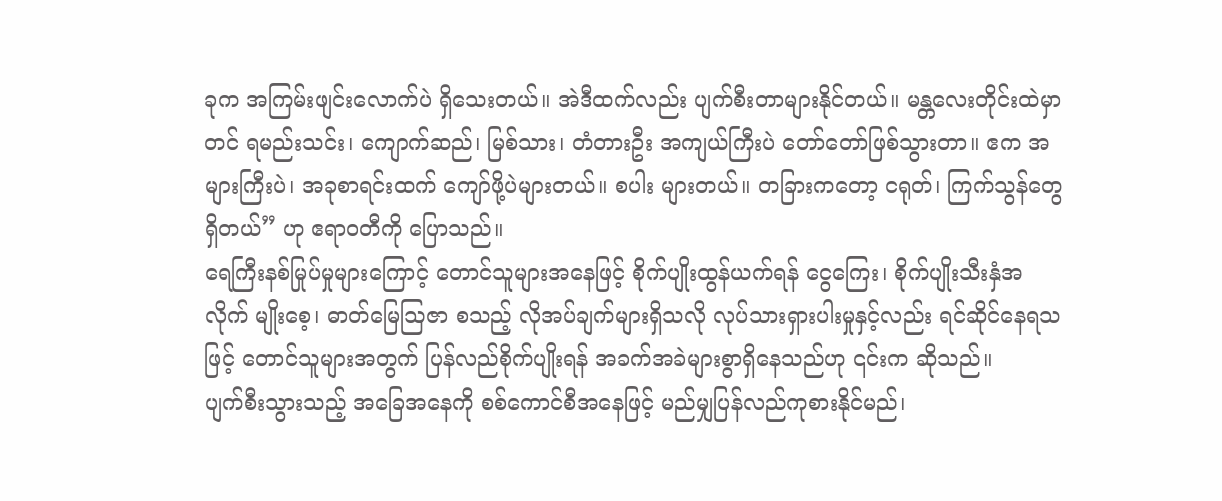ခုက အကြမ်းဖျင်းလောက်ပဲ ရှိသေးတယ်။ အဲဒီထက်လည်း ပျက်စီးတာများနိုင်တယ်။ မန္တလေးတိုင်းထဲမှာတင် ရမည်းသင်း၊ ကျောက်ဆည်၊ မြစ်သား၊ တံတားဦး အကျယ်ကြီးပဲ တော်တော်ဖြစ်သွားတာ။ ဧက အများကြီးပဲ၊ အခုစာရင်းထက် ကျော်ဖို့ပဲများတယ်။ စပါး များတယ်။ တခြားကတော့ ငရုတ်၊ ကြက်သွန်တွေရှိတယ်” ဟု ဧရာဝတီကို ပြောသည်။
ရေကြီးနစ်မြုပ်မှုများကြောင့် တောင်သူများအနေဖြင့် စိုက်ပျိုးထွန်ယက်ရန် ငွေကြေး၊ စိုက်ပျိုးသီးနှံအလိုက် မျိုးစေ့၊ ဓာတ်မြေဩဇာ စသည့် လိုအပ်ချက်များရှိသလို လုပ်သားရှားပါးမှုနှင့်လည်း ရင်ဆိုင်နေရသဖြင့် တောင်သူများအတွက် ပြန်လည်စိုက်ပျိုးရန် အခက်အခဲများစွာရှိနေသည်ဟု ၎င်းက ဆိုသည်။
ပျက်စီးသွားသည့် အခြေအနေကို စစ်ကောင်စီအနေဖြင့် မည်မျှပြန်လည်ကုစားနိုင်မည်၊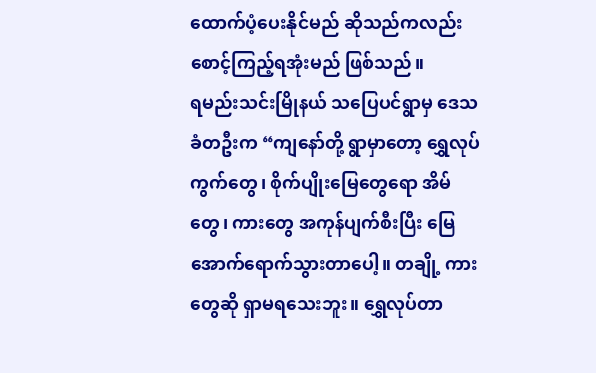ထောက်ပံ့ပေးနိုင်မည် ဆိုသည်ကလည်း စောင့်ကြည့်ရအုံးမည် ဖြစ်သည်။
ရမည်းသင်းမြိုနယ် သပြေပင်ရွာမှ ဒေသခံတဦးက “ကျနော်တို့ ရွာမှာတော့ ရွှေလုပ်ကွက်တွေ၊ စိုက်ပျိုးမြေတွေရော အိမ်တွေ၊ ကားတွေ အကုန်ပျက်စီးပြီး မြေအောက်ရောက်သွားတာပေါ့။ တချို့ ကားတွေဆို ရှာမရသေးဘူး။ ရွှေလုပ်တာ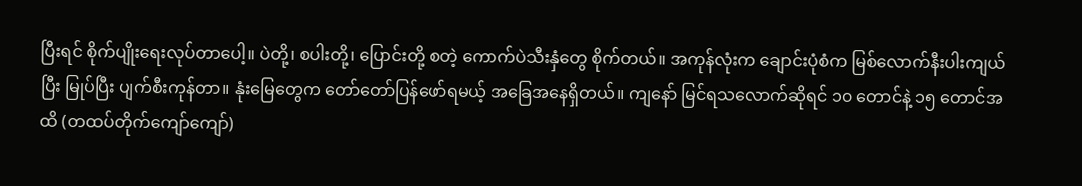ပြီးရင် စိုက်ပျိုးရေးလုပ်တာပေါ့။ ပဲတို့၊ စပါးတို့၊ ပြောင်းတို့ စတဲ့ ကောက်ပဲသီးနှံတွေ စိုက်တယ်။ အကုန်လုံးက ချောင်းပုံစံက မြစ်လောက်နီးပါးကျယ်ပြီး မြုပ်ပြီး ပျက်စီးကုန်တာ။ နုံးမြေတွေက တော်တော်ပြန်ဖော်ရမယ့် အခြေအနေရှိတယ်။ ကျနော် မြင်ရသလောက်ဆိုရင် ၁၀ တောင်နဲ့ ၁၅ တောင်အထိ (တထပ်တိုက်ကျော်ကျော်)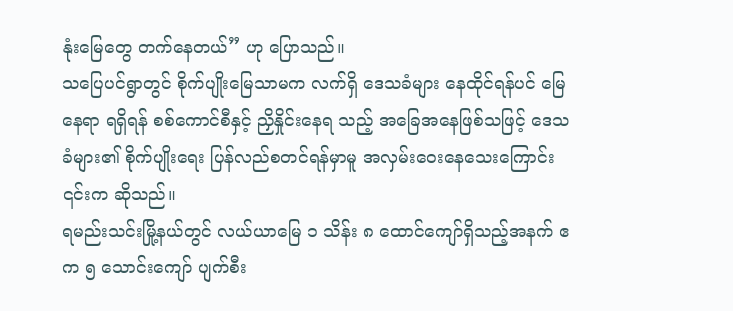နုံးမြေတွေ တက်နေတယ်” ဟု ပြောသည်။
သပြေပင်ရွာတွင် စိုက်ပျိုးမြေသာမက လက်ရှိ ဒေသခံများ နေထိုင်ရန်ပင် မြေနေရာ ရရှိရန် စစ်ကောင်စီနှင့် ညှိနှိုင်းနေရ သည့် အခြေအနေဖြစ်သဖြင့် ဒေသခံများ၏ စိုက်ပျိုးရေး ပြန်လည်စတင်ရန်မှာမူ အလှမ်းဝေးနေသေးကြောင်း ၎င်းက ဆိုသည်။
ရမည်းသင်းမြို့နယ်တွင် လယ်ယာမြေ ၁ သိန်း ၈ ထောင်ကျော်ရှိသည့်အနက် ဧက ၅ သောင်းကျော် ပျက်စီး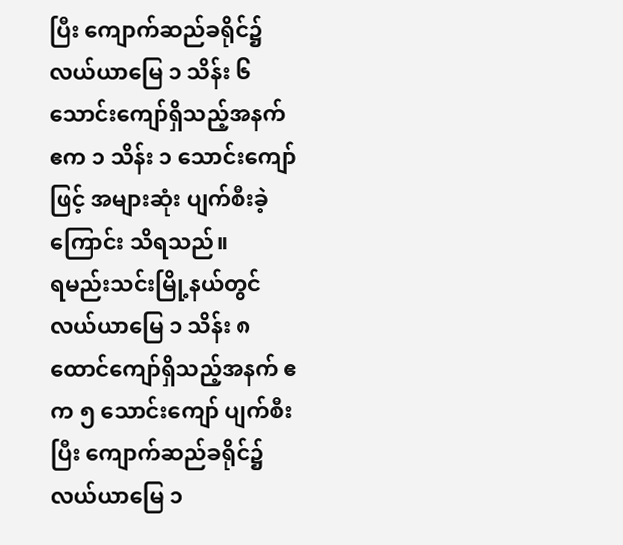ပြီး ကျောက်ဆည်ခရိုင်၌ လယ်ယာမြေ ၁ သိန်း ၆ သောင်းကျော်ရှိသည့်အနက် ဧက ၁ သိန်း ၁ သောင်းကျော်ဖြင့် အများဆုံး ပျက်စီးခဲ့ကြောင်း သိရသည်။
ရမည်းသင်းမြို့နယ်တွင် လယ်ယာမြေ ၁ သိန်း ၈ ထောင်ကျော်ရှိသည့်အနက် ဧက ၅ သောင်းကျော် ပျက်စီးပြီး ကျောက်ဆည်ခရိုင်၌ လယ်ယာမြေ ၁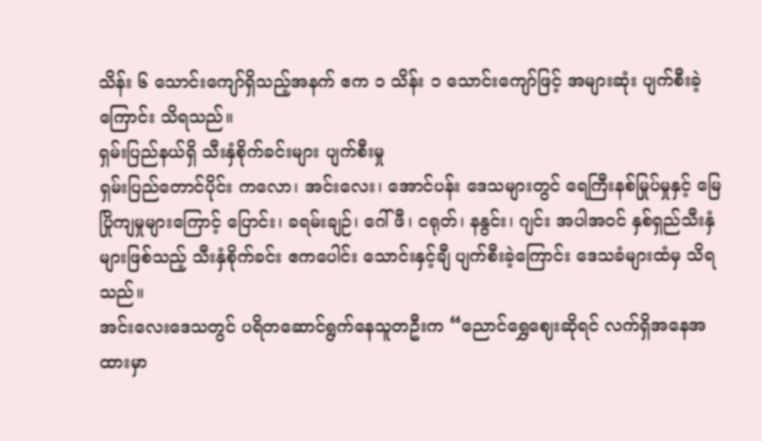သိန်း ၆ သောင်းကျော်ရှိသည့်အနက် ဧက ၁ သိန်း ၁ သောင်းကျော်ဖြင့် အများဆုံး ပျက်စီးခဲ့ကြောင်း သိရသည်။
ရှမ်းပြည်နယ်ရှိ သီးနှံစိုက်ခင်းများ ပျက်စီးမှု
ရှမ်းပြည်တောင်ပိုင်း ကလော၊ အင်းလေး၊ အောင်ပန်း ဒေသများတွင် ရေကြီးနစ်မြုပ်မှုနှင့် မြေပြိုကျမှုများကြောင့် ပြောင်း၊ ခရမ်းချဉ်၊ ဂေါ်ဖီ၊ ငရုတ်၊ နနွင်း၊ ဂျင်း အပါအဝင် နှစ်ရှည်သီးနှံများဖြစ်သည့် သီးနှံစိုက်ခင်း ဧကပေါင်း သောင်းနှင့်ချီ ပျက်စီးခဲ့ကြောင်း ဒေသခံများထံမှ သိရသည်။
အင်းလေးဒေသတွင် ပရိတဆောင်ရွက်နေသူတဦးက “ညောင်ရွှေဈေးဆိုရင် လက်ရှိအနေအထားမှာ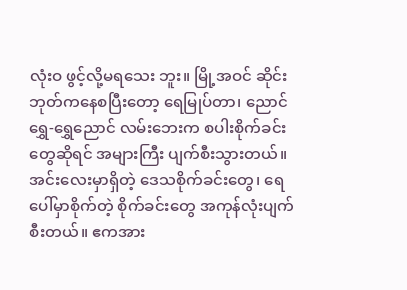လုံးဝ ဖွင့်လို့မရသေး ဘူး။ မြို့အဝင် ဆိုင်းဘုတ်ကနေစပြီးတော့ ရေမြုပ်တာ၊ ညောင်ရွှေ-ရွှေညောင် လမ်းဘေးက စပါးစိုက်ခင်းတွေဆိုရင် အများကြီး ပျက်စီးသွားတယ်။ အင်းလေးမှာရှိတဲ့ ဒေသစိုက်ခင်းတွေ၊ ရေပေါ်မှာစိုက်တဲ့ စိုက်ခင်းတွေ အကုန်လုံးပျက် စီးတယ်။ ဧကအား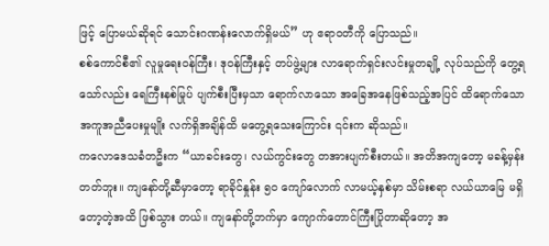ဖြင့် ပြောမယ်ဆိုရင် သောင်းဂဏန်းလောက်ရှိမယ်” ဟု ဧရာဝတီကို ပြောသည်။
စစ်ကောင်စီ၏ လူမှုရေးဝန်ကြီး၊ ဒုဝန်ကြီးနှင့် တပ်ဖွဲ့များ လာရောက်ရှင်းလင်းမှုတချို့ လုပ်သည်ကို တွေ့ရသော်လည်း ရေကြီးနစ်မြုပ် ပျက်စီးပြီးမှသာ ရောက်လာသော အခြေအနေဖြစ်သည့်အပြင် ထိရောက်သော အကူအညီပေးမှုမျိုး လက်ရှိအချိန်ထိ မတွေ့ရသေးကြောင်း ၎င်းက ဆိုသည်။
ကလောဒေသခံတဦးက “ယာခင်းတွေ၊ လယ်ကွင်းတွေ တအားပျက်စီးတယ်။ အတိအကျတော့ မခန့်မှန်းတတ်ဘူး။ ကျနော်တို့ဆီမှာတော့ ရာခိုင်နှုန်း ၅၀ ကျော်လောက် လာမယ့်နှစ်မှာ သိမ်းစရာ လယ်ယာမြေ မရှိတော့တဲ့အထိ ဖြစ်သွား တယ်။ ကျနော်တို့ဘက်မှာ ကျောက်တောင်ကြီးပြိုတာဆိုတော့ အ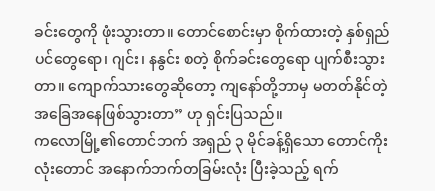ခင်းတွေကို ဖုံးသွားတာ။ တောင်စောင်းမှာ စိုက်ထားတဲ့ နှစ်ရှည်ပင်တွေရော၊ ဂျင်း၊ နနွင်း စတဲ့ စိုက်ခင်းတွေရော ပျက်စီးသွားတာ။ ကျောက်သားတွေဆိုတော့ ကျနော်တို့ဘာမှ မတတ်နိုင်တဲ့ အခြေအနေဖြစ်သွားတာ” ဟု ရှင်းပြသည်။
ကလောမြို့၏တောင်ဘက် အရှည် ၃ မိုင်ခန့်ရှိသော တောင်ကိုးလုံးတောင် အနောက်ဘက်တခြမ်းလုံး ပြီးခဲ့သည့် ရက်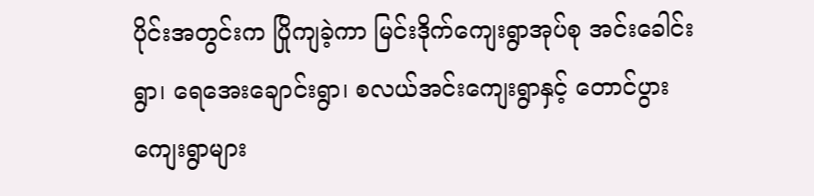ပိုင်းအတွင်းက ပြိုကျခဲ့ကာ မြင်းဒိုက်ကျေးရွာအုပ်စု အင်းခေါင်းရွာ၊ ရေအေးချောင်းရွာ၊ စလယ်အင်းကျေးရွာနှင့် တောင်ပွားကျေးရွာများ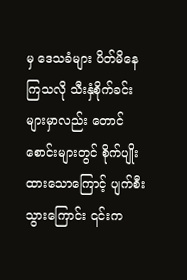မှ ဒေသခံများ ပိတ်မိနေကြသလို သီးနှံစိုက်ခင်းများမှာလည်း တောင်စောင်းများတွင် စိုက်ပျိုးထားသောကြောင့် ပျက်စီးသွားကြောင်း ၎င်းက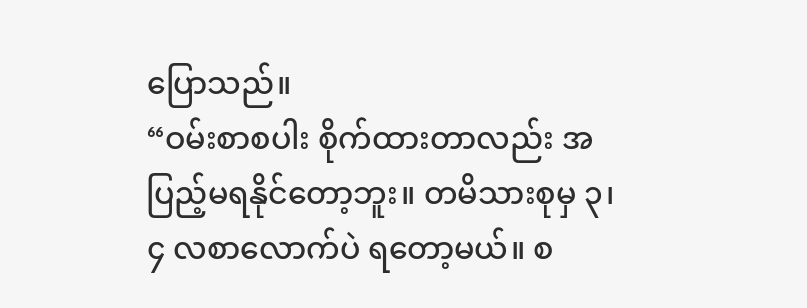ပြောသည်။
“ဝမ်းစာစပါး စိုက်ထားတာလည်း အပြည့်မရနိုင်တော့ဘူး။ တမိသားစုမှ ၃၊ ၄ လစာလောက်ပဲ ရတော့မယ်။ စ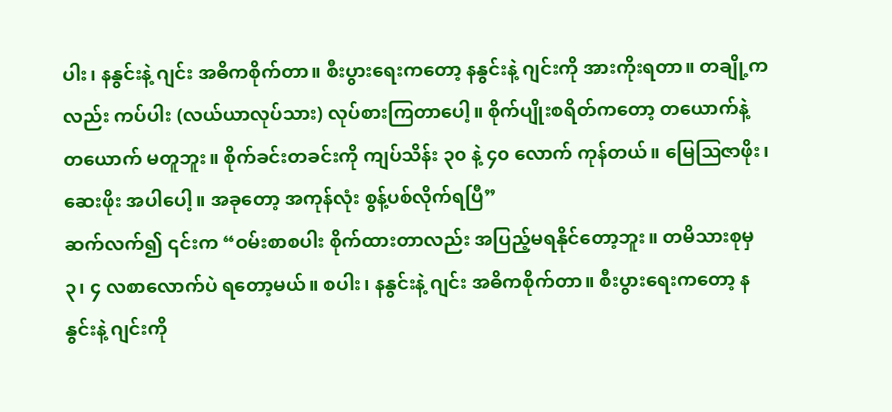ပါး၊ နနွင်းနဲ့ ဂျင်း အဓိကစိုက်တာ။ စီးပွားရေးကတော့ နနွင်းနဲ့ ဂျင်းကို အားကိုးရတာ။ တချို့ကလည်း ကပ်ပါး (လယ်ယာလုပ်သား) လုပ်စားကြတာပေါ့။ စိုက်ပျိုးစရိတ်ကတော့ တယောက်နဲ့ တယောက် မတူဘူး။ စိုက်ခင်းတခင်းကို ကျပ်သိန်း ၃၀ နဲ့ ၄၀ လောက် ကုန်တယ်။ မြေဩဇာဖိုး၊ ဆေးဖိုး အပါပေါ့။ အခုတော့ အကုန်လုံး စွန့်ပစ်လိုက်ရပြီ”
ဆက်လက်၍ ၎င်းက “ဝမ်းစာစပါး စိုက်ထားတာလည်း အပြည့်မရနိုင်တော့ဘူး။ တမိသားစုမှ ၃၊ ၄ လစာလောက်ပဲ ရတော့မယ်။ စပါး၊ နနွင်းနဲ့ ဂျင်း အဓိကစိုက်တာ။ စီးပွားရေးကတော့ နနွင်းနဲ့ ဂျင်းကို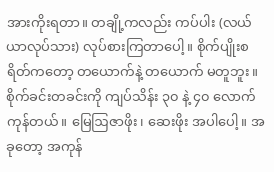အားကိုးရတာ။ တချို့ကလည်း ကပ်ပါး (လယ်ယာလုပ်သား) လုပ်စားကြတာပေါ့။ စိုက်ပျိုးစရိတ်ကတော့ တယောက်နဲ့ တယောက် မတူဘူး။ စိုက်ခင်းတခင်းကို ကျပ်သိန်း ၃၀ နဲ့ ၄၀ လောက် ကုန်တယ်။ မြေဩဇာဖိုး၊ ဆေးဖိုး အပါပေါ့။ အခုတော့ အကုန်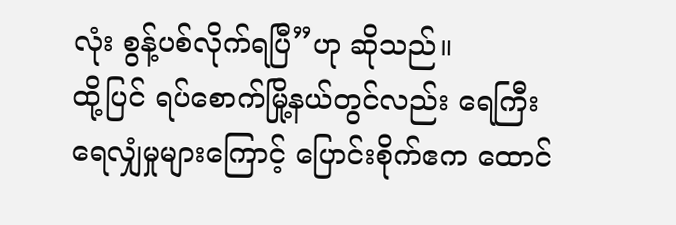လုံး စွန့်ပစ်လိုက်ရပြီ”ဟု ဆိုသည်။
ထို့ပြင် ရပ်စောက်မြို့နယ်တွင်လည်း ရေကြီးရေလျှံမှုများကြောင့် ပြောင်းစိုက်ဧက ထောင်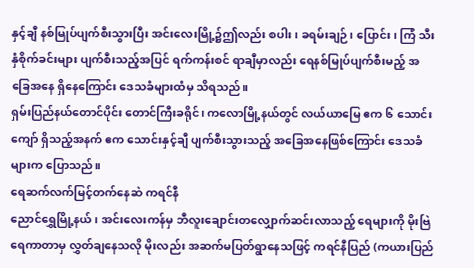နှင့်ချီ နစ်မြုပ်ပျက်စီးသွားပြီး အင်းလေးမြို့၌ဤလည်း စပါး၊ ခရမ်းချဉ်၊ ပြောင်း၊ ကြံ သီးနှံစိုက်ခင်းများ ပျက်စီးသည့်အပြင် ရက်ကန်းစင် ရာချီမှာလည်း ရေနစ်မြုပ်ပျက်စီးမည့် အခြေအနေ ရှိနေကြောင်း ဒေသခံများထံမှ သိရသည်။
ရှမ်းပြည်နယ်တောင်ပိုင်း တောင်ကြီးခရိုင်၊ ကလောမြို့နယ်တွင် လယ်ယာမြေ ဧက ၆ သောင်းကျော် ရှိသည့်အနက် ဧက သောင်းနှင့်ချီ ပျက်စီးသွားသည့် အခြေအနေဖြစ်ကြောင်း ဒေသခံများက ပြောသည်။
ရေဆက်လက်မြင့်တက်နေဆဲ ကရင်နီ
ညောင်ရွှေမြို့နယ်၊ အင်းလေးကန်မှ ဘီလူးချောင်းတလျှောက်ဆင်းလာသည့် ရေများကို မိုးဗြဲရေကာတာမှ လွှတ်ချနေသလို မိုးလည်း အဆက်မပြတ်ရွာနေသဖြင့် ကရင်နီပြည် (ကယားပြည်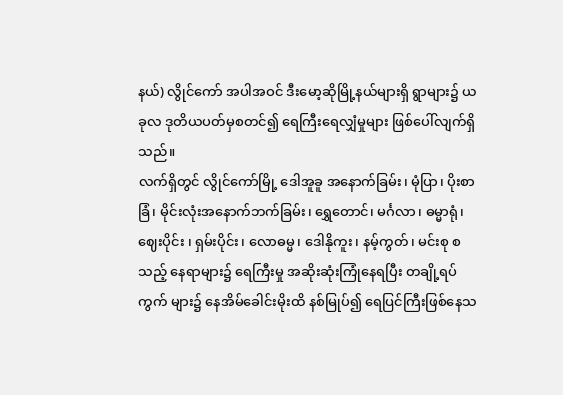နယ်) လွိုင်ကော် အပါအဝင် ဒီးမော့ဆိုမြို့နယ်များရှိ ရွာများ၌ ယခုလ ဒုတိယပတ်မှစတင်၍ ရေကြီးရေလျှံမှုများ ဖြစ်ပေါ်လျက်ရှိသည်။
လက်ရှိတွင် လွိုင်ကော်မြို့ ဒေါအူခူ အနောက်ခြမ်း၊ မုံပြာ၊ ပိုးစာခြံ၊ မိုင်းလုံးအနောက်ဘက်ခြမ်း၊ ရွှေတောင်၊ မင်္ဂလာ၊ ဓမ္မာရုံ၊ ဈေးပိုင်း ၊ ရှမ်းပိုင်း၊ လောဓမ္မ၊ ဒေါနိုကူး၊ နမ့်ကွတ်၊ မင်းစု စသည့် နေရာများ၌ ရေကြီးမှု အဆိုးဆုံးကြုံနေရပြီး တချို့ရပ်ကွက် များ၌ နေအိမ်ခေါင်းမိုးထိ နစ်မြုပ်၍ ရေပြင်ကြီးဖြစ်နေသ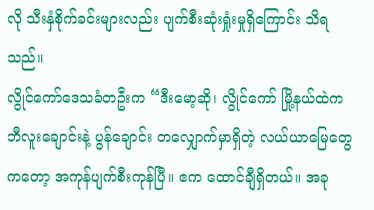လို သီးနှံစိုက်ခင်းများလည်း ပျက်စီးဆုံးရှုံးမှုရှိကြောင်း သိရသည်။
လွိုင်ကော်ဒေသခံတဦးက “ဒီးမော့ဆို၊ လွိုင်ကော် မြို့နယ်ထဲက ဘီလူးချောင်းနဲ့ ပွန်ချောင်း တလျှောက်မှာရှိတဲ့ လယ်ယာမြေတွေကတော့ အကုန်ပျက်စီးကုန်ပြီ။ ဧက ထောင်ချီရှိတယ်။ အခု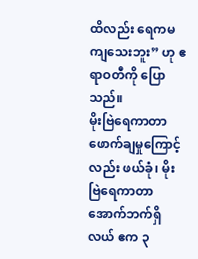ထိလည်း ရေကမကျသေးဘူး” ဟု ဧရာဝတီကို ပြောသည်။
မိုးဗြဲရေကာတာ ဖောက်ချမှုကြောင့်လည်း ဖယ်ခုံ၊ မိုးဗြဲရေကာတာ အောက်ဘက်ရှိ လယ် ဧက ၃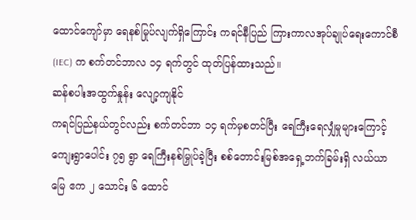ထောင်ကျော်မှာ ရေနစ်မြုပ်လျက်ရှိကြောင်း ကရင်နီပြည် ကြားကာလအုပ်ချုပ်ရေးကောင်စီ (IEC) က စက်တင်ဘာလ ၁၄ ရက်တွင် ထုတ်ပြန်ထားသည်။
ဆန်စပါးအထွက်နှုန်း လျော့ကျနိုင်
ကရင်ပြည်နယ်တွင်လည်း စက်တင်ဘာ ၁၄ ရက်မှစတင်ပြီး ရေကြီးရေလျှံမှုများကြောင့် ကျေးရွာပေါင်း ၇၅ ရွာ ရေကြီးနစ်မြှုပ်ခဲ့ပြီး စစ်တောင်းမြစ်အရှေ့ဘက်ခြမ်းရှိ လယ်ယာမြေ ဧက ၂ သောင်း ၆ ထောင်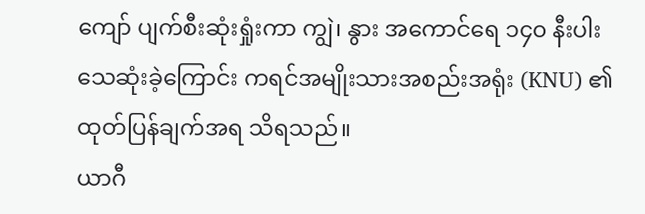ကျော် ပျက်စီးဆုံးရှုံးကာ ကျွဲ၊ နွား အကောင်ရေ ၁၄၀ နီးပါး သေဆုံးခဲ့ကြောင်း ကရင်အမျိုးသားအစည်းအရုံး (KNU) ၏ ထုတ်ပြန်ချက်အရ သိရသည်။
ယာဂီ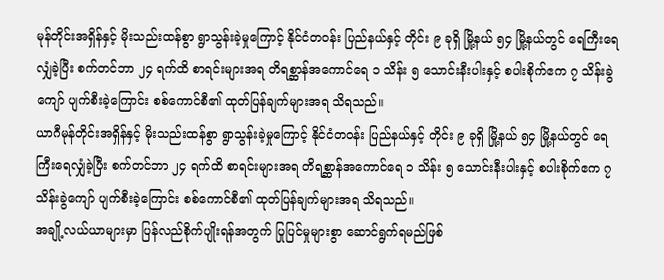မုန်တိုင်းအရှိန်နှင့် မိုးသည်းထန်စွာ ရွာသွန်းခဲ့မှုကြောင့် နိုင်ငံတဝန်း ပြည်နယ်နှင့် တိုင်း ၉ ခုရှိ မြို့နယ် ၅၄ မြို့နယ်တွင် ရေကြီးရေလျှံခဲ့ပြီး စက်တင်ဘာ ၂၄ ရက်ထိ စာရင်းများအရ တိရစ္ဆာန်အကောင်ရေ ၁ သိန်း ၅ သောင်းနီးပါးနှင့် စပါးစိုက်ဧက ၇ သိန်းခွဲကျော် ပျက်စီးခဲ့ကြောင်း စစ်ကောင်စီ၏ ထုတ်ပြန်ချက်များအရ သိရသည်။
ယာဂီမုန်တိုင်းအရှိန်နှင့် မိုးသည်းထန်စွာ ရွာသွန်းခဲ့မှုကြောင့် နိုင်ငံတဝန်း ပြည်နယ်နှင့် တိုင်း ၉ ခုရှိ မြို့နယ် ၅၄ မြို့နယ်တွင် ရေကြီးရေလျှံခဲ့ပြီး စက်တင်ဘာ ၂၄ ရက်ထိ စာရင်းများအရ တိရစ္ဆာန်အကောင်ရေ ၁ သိန်း ၅ သောင်းနီးပါးနှင့် စပါးစိုက်ဧက ၇ သိန်းခွဲကျော် ပျက်စီးခဲ့ကြောင်း စစ်ကောင်စီ၏ ထုတ်ပြန်ချက်များအရ သိရသည်။
အချို့လယ်ယာများမှာ ပြန်လည်စိုက်ပျိုးရန်အတွက် ပြုပြင်မှုများစွာ ဆောင်ရွက်ရမည်ဖြစ်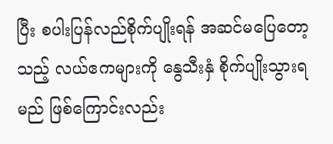ပြီး စပါးပြန်လည်စိုက်ပျိုးရန် အဆင်မပြေတော့သည့် လယ်ဧကများကို နွေသီးနှံ စိုက်ပျိုးသွားရမည် ဖြစ်ကြောင်းလည်း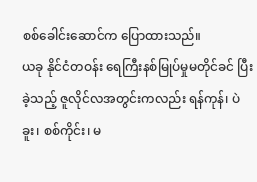စစ်ခေါင်းဆောင်က ပြောထားသည်။
ယခု နိုင်ငံတဝန်း ရေကြီးနစ်မြုပ်မှုမတိုင်ခင် ပြီးခဲ့သည့် ဇူလိုင်လအတွင်းကလည်း ရန်ကုန်၊ ပဲခူး၊ စစ်ကိုင်း၊ မ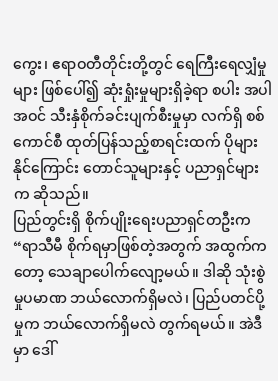ကွေး၊ ဧရာဝတီတိုင်းတို့တွင် ရေကြီးရေလျှံမှုများ ဖြစ်ပေါ်၍ ဆုံးရှုံးမှုများရှိခဲ့ရာ စပါး အပါအဝင် သီးနှံစိုက်ခင်းပျက်စီးမှုမှာ လက်ရှိ စစ်ကောင်စီ ထုတ်ပြန်သည့်စာရင်းထက် ပိုများနိုင်ကြောင်း တောင်သူများနှင့် ပညာရှင်များက ဆိုသည်။
ပြည်တွင်းရှိ စိုက်ပျိုးရေးပညာရှင်တဦးက “ရာသီမီ စိုက်ရမှာဖြစ်တဲ့အတွက် အထွက်ကတော့ သေချာပေါက်လျော့မယ်။ ဒါဆို သုံးစွဲမှုပမာဏ ဘယ်လောက်ရှိမလဲ၊ ပြည်ပတင်ပို့မှုက ဘယ်လောက်ရှိမလဲ တွက်ရမယ်။ အဲဒီမှာ ဒေါ်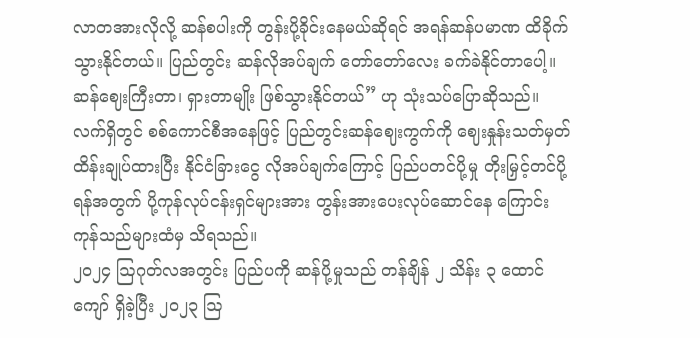လာတအားလိုလို့ ဆန်စပါးကို တွန်းပို့ခိုင်းနေမယ်ဆိုရင် အရန်ဆန်ပမာဏ ထိခိုက်သွားနိုင်တယ်။ ပြည်တွင်း ဆန်လိုအပ်ချက် တော်တော်လေး ခက်ခဲနိုင်တာပေါ့။ ဆန်ဈေးကြီးတာ၊ ရှားတာမျိုး ဖြစ်သွားနိုင်တယ်” ဟု သုံးသပ်ပြောဆိုသည်။
လက်ရှိတွင် စစ်ကောင်စီအနေဖြင့် ပြည်တွင်းဆန်ဈေးကွက်ကို ဈေးနှုန်းသတ်မှတ်ထိန်းချုပ်ထားပြီး နိုင်ငံခြားငွေ လိုအပ်ချက်ကြောင့် ပြည်ပတင်ပို့မှု တိုးမြှင့်တင်ပို့ရန်အတွက် ပို့ကုန်လုပ်ငန်းရှင်များအား တွန်းအားပေးလုပ်ဆောင်နေ ကြောင်း ကုန်သည်များထံမှ သိရသည်။
၂၀၂၄ ဩဂုတ်လအတွင်း ပြည်ပကို ဆန်ပို့မှုသည် တန်ချိန် ၂ သိန်း ၃ ထောင်ကျော် ရှိခဲ့ပြီး ၂၀၂၃ ဩ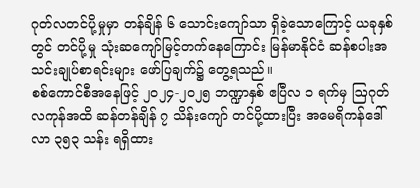ဂုတ်လတင်ပို့မှုမှာ တန်ချိန် ၆ သောင်းကျော်သာ ရှိခဲ့သောကြောင့် ယခုနှစ်တွင် တင်ပို့မှု သုံးဆကျော်မြင့်တက်နေကြောင်း မြန်မာနိုင်ငံ ဆန်စပါးအသင်းချုပ်စာရင်းများ ဖော်ပြချက်၌ တွေ့ရသည်။
စစ်ကောင်စီအနေဖြင့် ၂၀၂၄-၂၀၂၅ ဘဏ္ဍာနှစ် ဧပြီလ ၁ ရက်မှ ဩဂုတ်လကုန်အထိ ဆန်တန်ချိန် ၇ သိန်းကျော် တင်ပို့ထားပြီး အမေရိကန်ဒေါ်လာ ၃၅၃ သန်း ရရှိထား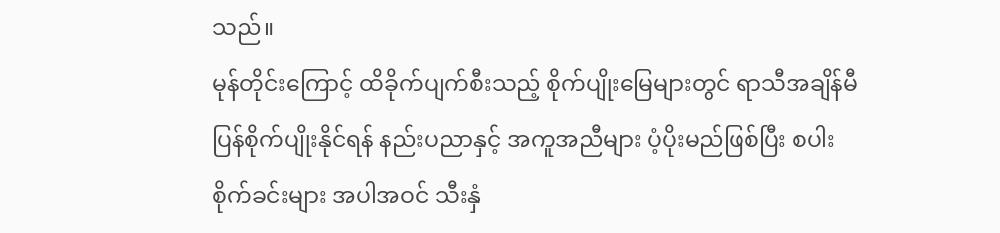သည်။
မုန်တိုင်းကြောင့် ထိခိုက်ပျက်စီးသည့် စိုက်ပျိုးမြေများတွင် ရာသီအချိန်မီ ပြန်စိုက်ပျိုးနိုင်ရန် နည်းပညာနှင့် အကူအညီများ ပံ့ပိုးမည်ဖြစ်ပြီး စပါးစိုက်ခင်းများ အပါအဝင် သီးနှံ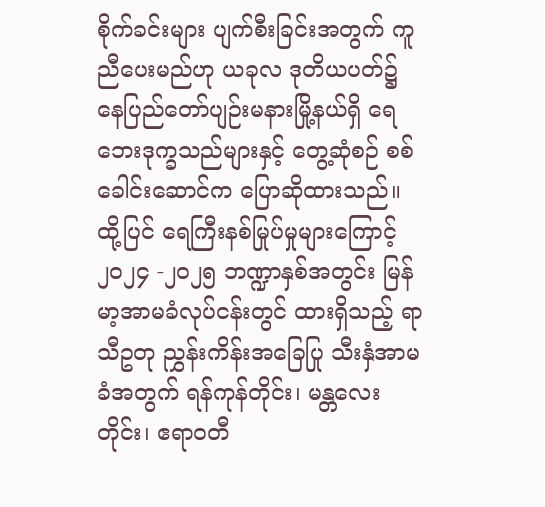စိုက်ခင်းများ ပျက်စီးခြင်းအတွက် ကူညီပေးမည်ဟု ယခုလ ဒုတိယပတ်၌ နေပြည်တော်ပျဉ်းမနားမြို့နယ်ရှိ ရေဘေးဒုက္ခသည်များနှင့် တွေ့ဆုံစဉ် စစ်ခေါင်းဆောင်က ပြောဆိုထားသည်။
ထို့ပြင် ရေကြီးနစ်မြုပ်မှုများကြောင့် ၂၀၂၄ -၂၀၂၅ ဘဏ္ဍာနှစ်အတွင်း မြန်မာ့အာမခံလုပ်ငန်းတွင် ထားရှိသည့် ရာသီဥတု ညွှန်းကိန်းအခြေပြု သီးနှံအာမခံအတွက် ရန်ကုန်တိုင်း၊ မန္တလေးတိုင်း၊ ဧရာဝတီ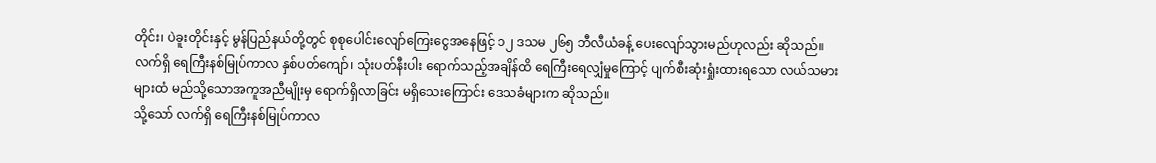တိုင်း၊ ပဲခူးတိုင်းနှင့် မွန်ပြည်နယ်တို့တွင် စုစုပေါင်းလျော်ကြေးငွေအနေဖြင့် ၁၂ ဒသမ ၂၆၅ ဘီလီယံခန့် ပေးလျော်သွားမည်ဟုလည်း ဆိုသည်။
လက်ရှိ ရေကြီးနစ်မြုပ်ကာလ နှစ်ပတ်ကျော်၊ သုံးပတ်နီးပါး ရောက်သည့်အချိန်ထိ ရေကြီးရေလျှံမှုကြောင့် ပျက်စီးဆုံးရှုံးထားရသော လယ်သမားများထံ မည်သို့သောအကူအညီမျိုးမှ ရောက်ရှိလာခြင်း မရှိသေးကြောင်း ဒေသခံများက ဆိုသည်။
သို့သော် လက်ရှိ ရေကြီးနစ်မြုပ်ကာလ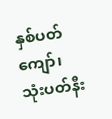နှစ်ပတ်ကျော်၊ သုံးပတ်နီး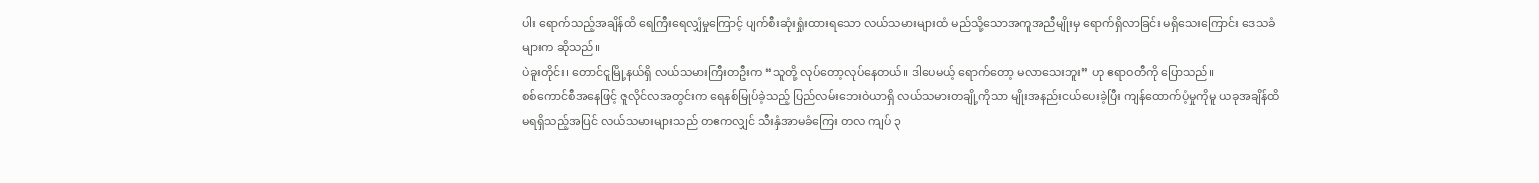ပါး ရောက်သည့်အချိန်ထိ ရေကြီးရေလျှံမှုကြောင့် ပျက်စီးဆုံးရှုံးထားရသော လယ်သမားများထံ မည်သို့သောအကူအညီမျိုးမှ ရောက်ရှိလာခြင်း မရှိသေးကြောင်း ဒေသခံများက ဆိုသည်။
ပဲခူးတိုင်း၊ တောင်ငူမြို့နယ်ရှိ လယ်သမားကြီးတဦးက “သူတို့ လုပ်တော့လုပ်နေတယ်။ ဒါပေမယ့် ရောက်တော့ မလာသေးဘူး” ဟု ဧရာဝတီကို ပြောသည်။
စစ်ကောင်စီအနေဖြင့် ဇူလိုင်လအတွင်းက ရေနစ်မြုပ်ခဲ့သည့် ပြည်လမ်းဘေးဝဲယာရှိ လယ်သမားတချို့ကိုသာ မျိုးအနည်းငယ်ပေးခဲ့ပြီး ကျန်ထောက်ပံ့မှုကိုမူ ယခုအချိန်ထိ မရရှိသည့်အပြင် လယ်သမားများသည် တဧကလျှင် သီးနှံအာမခံကြေး တလ ကျပ် ၃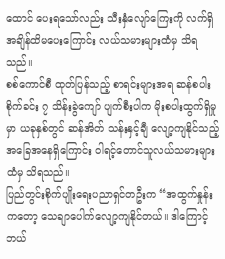ထောင် ပေးရသော်လည်း သီးနှံလျော်ကြေးကို လက်ရှိအချိန်ထိမပေးကြောင်း လယ်သမားများထံမှ သိရသည်။
စစ်ကောင်စီ ထုတ်ပြန်သည့် စာရင်းများအရ ဆန်စပါးစိုက်ခင်း ၇ သိန်းခွဲကျော် ပျက်စီးပါက မိုးစပါးထွက်ရှိမှုမှာ ယခုနှစ်တွင် ဆန်အိတ် သန်းနှင့်ချီ လျော့ကျနိုင်သည့် အခြေအနေရှိကြောင်း ဝါရင့်တောင်သူလယ်သမားများထံမှ သိရသည်။
ပြည်တွင်းစိုက်ပျိုးရေးပညာရှင်တဦးက “အထွက်နှုန်းကတော့ သေချာပေါက်လျော့ကျနိုင်တယ်။ ဒါကြောင့် ဘယ်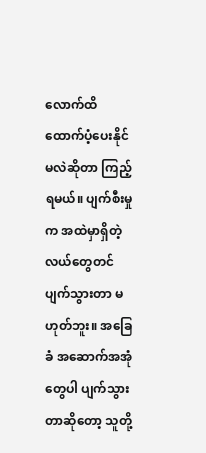လောက်ထိ ထောက်ပံ့ပေးနိုင်မလဲဆိုတာ ကြည့်ရမယ်။ ပျက်စီးမှုက အထဲမှာရှိတဲ့ လယ်တွေတင်ပျက်သွားတာ မဟုတ်ဘူး။ အခြေခံ အဆောက်အအုံတွေပါ ပျက်သွားတာဆိုတော့ သူတို့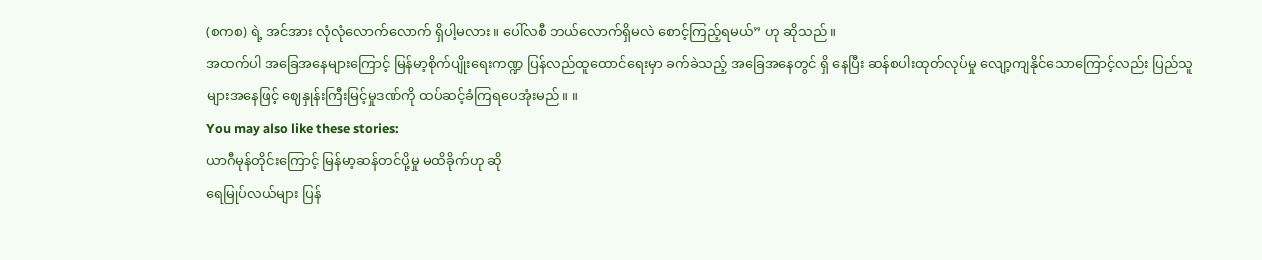(စကစ) ရဲ့ အင်အား လုံလုံလောက်လောက် ရှိပါ့မလား။ ပေါ်လစီ ဘယ်လောက်ရှိမလဲ စောင့်ကြည့်ရမယ်” ဟု ဆိုသည်။
အထက်ပါ အခြေအနေများကြောင့် မြန်မာ့စိုက်ပျိုးရေးကဏ္ဍ ပြန်လည်ထူထောင်ရေးမှာ ခက်ခဲသည့် အခြေအနေတွင် ရှိ နေပြီး ဆန်စပါးထုတ်လုပ်မှု လျော့ကျနိုင်သောကြောင့်လည်း ပြည်သူများအနေဖြင့် ဈေနှုန်းကြီးမြင့်မှုဒဏ်ကို ထပ်ဆင့်ခံကြရပေအုံးမည်။ ။
You may also like these stories:
ယာဂီမုန်တိုင်းကြောင့် မြန်မာ့ဆန်တင်ပို့မှု မထိခိုက်ဟု ဆို
ရေမြုပ်လယ်များ ပြန်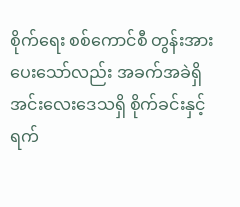စိုက်ရေး စစ်ကောင်စီ တွန်းအားပေးသော်လည်း အခက်အခဲရှိ
အင်းလေးဒေသရှိ စိုက်ခင်းနှင့် ရက်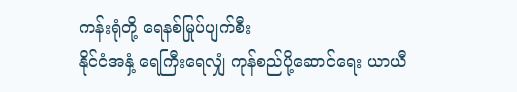ကန်းရုံတို့ ရေနစ်မြုပ်ပျက်စီး
နိုင်ငံအနှံ့ ရေကြီးရေလျှံ ကုန်စည်ပို့ဆောင်ရေး ယာယီ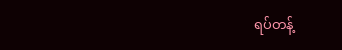ရပ်တန့်